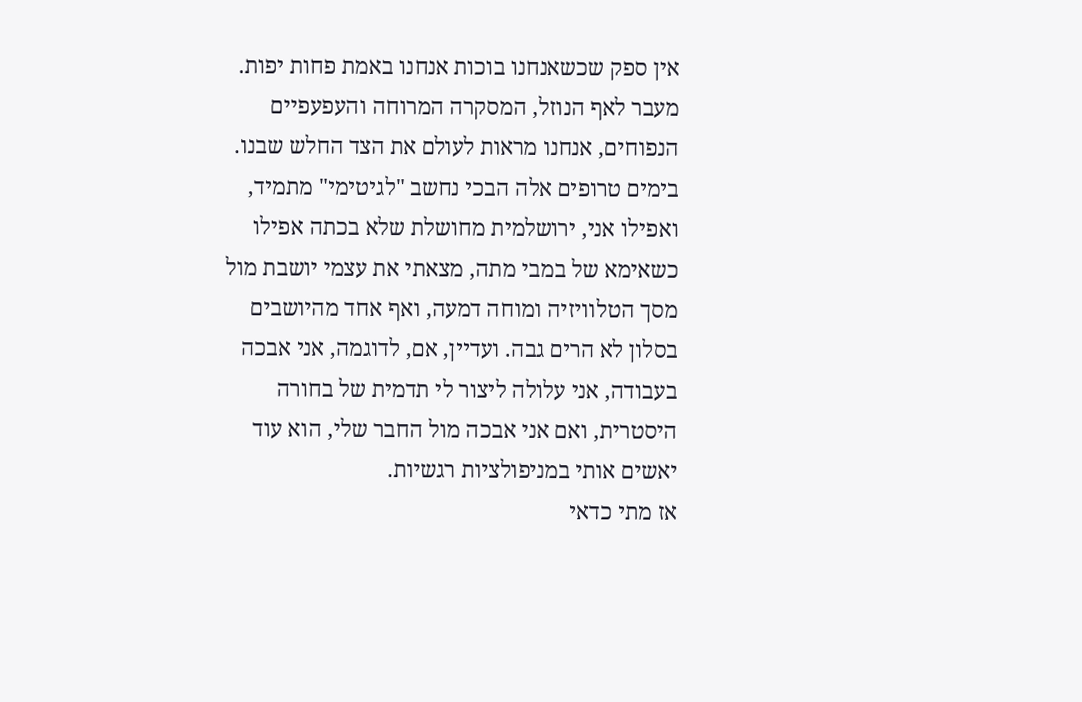אין ספק שכשאנחנו בוכות אנחנו באמת פחות יפות. מעבר לאף הנוזל, המסקרה המרוחה והעפעפיים הנפוחים, אנחנו מראות לעולם את הצד החלש שבנו. בימים טרופים אלה הבכי נחשב "לגיטימי" מתמיד, ואפילו אני, ירושלמית מחושלת שלא בכתה אפילו כשאימא של במבי מתה, מצאתי את עצמי יושבת מול מסך הטלוויזיה ומוחה דמעה, ואף אחד מהיושבים בסלון לא הרים גבה. ועדיין, אם, לדוגמה, אני אבכה בעבודה, אני עלולה ליצור לי תדמית של בחורה היסטרית, ואם אני אבכה מול החבר שלי, הוא עוד יאשים אותי במניפולציות רגשיות.
אז מתי כדאי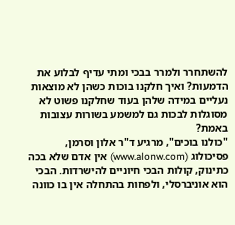להשתחרר ולמרר בבכי ומתי עדיף לבלוע את הדמעות? ואיך חלקנו בוכות כשהן לא מוצאות נעליים במידה שלהן בעוד שחלקנו פשוט לא מסוגלות לבכות גם למשמע בשורות עצובות באמת?
"כולנו בוכים", מרגיע ד"ר אלון וסרמן, פסיכולוג (www.alonw.com) אין אדם שלא בכה כתינוק, קולות הבכי חיוניים להישרדות. הבכי הוא אוניברסלי, ולפחות בהתחלה אין בו כוונה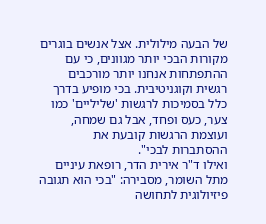של הבעה מילולית. אצל אנשים בוגרים מקורות הבכי יותר מגוונים, כי עם ההתפתחות אנחנו יותר מורכבים רגשית וקוגניטיבית. בכי מופיע בדרך כלל בסמיכות לרגשות 'שליליים' כמו צער, כעס ופחד, אבל גם שמחה, ועוצמת הרגשות קובעת את ההסתברות לבכי".
ואילו ד"ר אירית הדר, רופאת עיניים מתל השומר, מסבירה: "בכי הוא תגובה פיזיולוגית לתחושה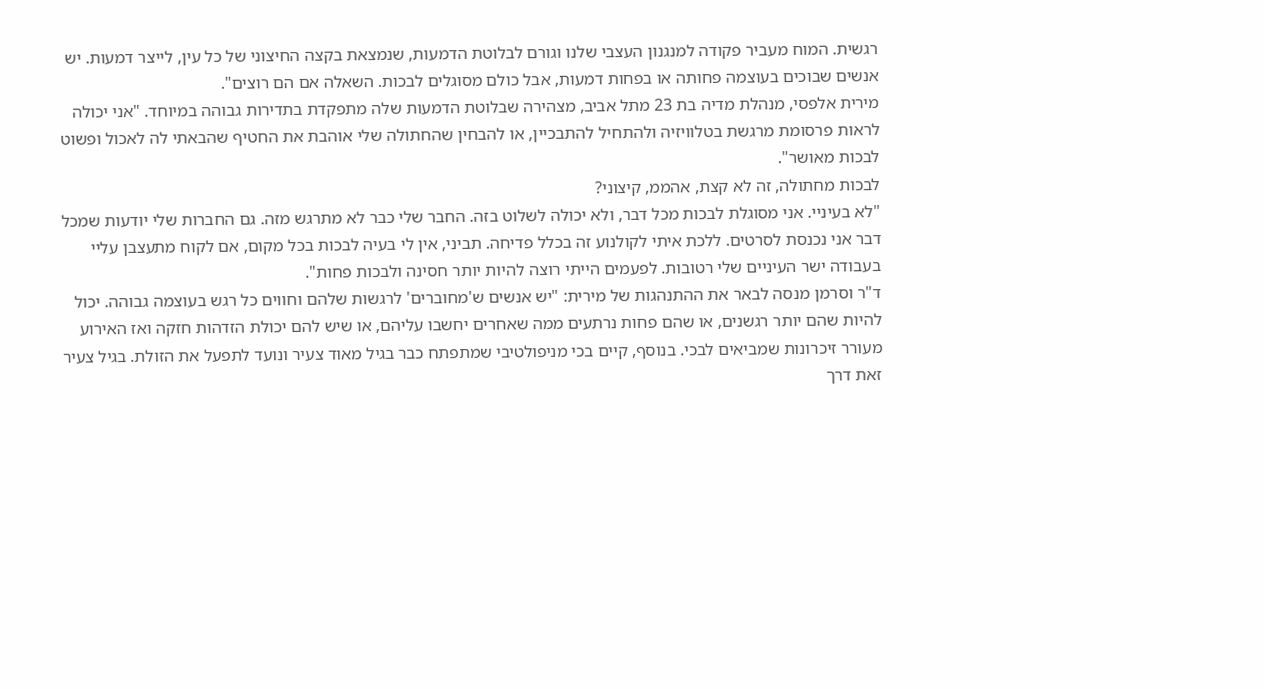רגשית. המוח מעביר פקודה למנגנון העצבי שלנו וגורם לבלוטת הדמעות, שנמצאת בקצה החיצוני של כל עין, לייצר דמעות. יש אנשים שבוכים בעוצמה פחותה או בפחות דמעות, אבל כולם מסוגלים לבכות. השאלה אם הם רוצים".
מירית אלפסי, מנהלת מדיה בת 23 מתל אביב, מצהירה שבלוטת הדמעות שלה מתפקדת בתדירות גבוהה במיוחד. "אני יכולה לראות פרסומת מרגשת בטלוויזיה ולהתחיל להתבכיין, או להבחין שהחתולה שלי אוהבת את החטיף שהבאתי לה לאכול ופשוט לבכות מאושר".
לבכות מחתולה, זה לא קצת, אהממ, קיצוני?
"לא בעיניי. אני מסוגלת לבכות מכל דבר, ולא יכולה לשלוט בזה. החבר שלי כבר לא מתרגש מזה. גם החברות שלי יודעות שמכל דבר אני נכנסת לסרטים. ללכת איתי לקולנוע זה בכלל פדיחה. תביני, אין לי בעיה לבכות בכל מקום, אם לקוח מתעצבן עליי בעבודה ישר העיניים שלי רטובות. לפעמים הייתי רוצה להיות יותר חסינה ולבכות פחות".
ד"ר וסרמן מנסה לבאר את ההתנהגות של מירית: "יש אנשים ש'מחוברים' לרגשות שלהם וחווים כל רגש בעוצמה גבוהה. יכול להיות שהם יותר רגשנים, או שהם פחות נרתעים ממה שאחרים יחשבו עליהם, או שיש להם יכולת הזדהות חזקה ואז האירוע מעורר זיכרונות שמביאים לבכי. בנוסף, קיים בכי מניפולטיבי שמתפתח כבר בגיל מאוד צעיר ונועד לתפעל את הזולת. בגיל צעיר זאת דרך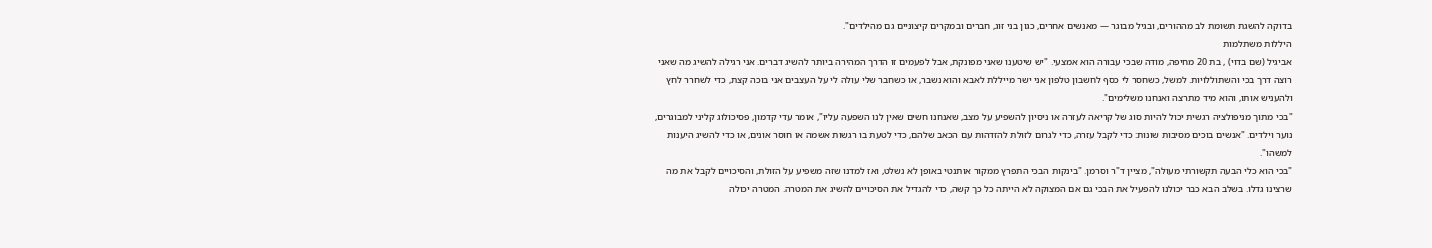בדוקה להשגת תשומת לב מההורים, ובגיל מבוגר — מאנשים אחרים, כגון בני זוג, חברים ובמקרים קיצוניים גם מהילדים".
היללות משתלמות
אביגיל (שם בדוי) , בת 20 מחיפה, מודה שבכי עבורה הוא אמצעי. "יש שיטענו שאני מפונקת, אבל לפעמים זו הדרך המהירה ביותר להשיג דברים. אני רגילה להשיג מה שאני רוצה דרך בכי והשתוללויות. למשל, כשחסר לי כסף לחשבון טלפון אני ישר מייללת לאבא והוא נשבר, או כשחבר שלי עולה לי על העצבים אני בוכה קצת, כדי לשחרר לחץ ולהעניש אותו, והוא מיד מתרצה ואנחנו משלימים".
"בכי מתוך מניפולציה רגשית יכול להיות סוג של קריאה לעזרה או ניסיון להשפיע על מצב, שאנחנו חשים שאין לנו השפעה עליו", אומר עדי קדמון, פסיכולוג קליני למבוגרים, נוער וילדים. "אנשים בוכים מסיבות שונות: כדי לקבל עזרה, כדי לגרום לזולת להזדהות עם הכאב שלהם, כדי לטעת בו רגשות אשמה או חוסר אונים, או כדי להשיג היענות למשהו".
"בכי הוא כלי הבעה תקשורתי מעולה", מציין ד"ר וסרמן. "בינקות הבכי התפרץ ממקור אותנטי באופן לא נשלט, ואז למדנו שזה משפיע על הזולת, והסיכויים לקבל את מה שרצינו גדלו. בשלב הבא כבר יכולנו להפעיל את הבכי גם אם המצוקה לא הייתה כל כך קשה, כדי להגדיל את הסיכויים להשיג את המטרה. המטרה יכולה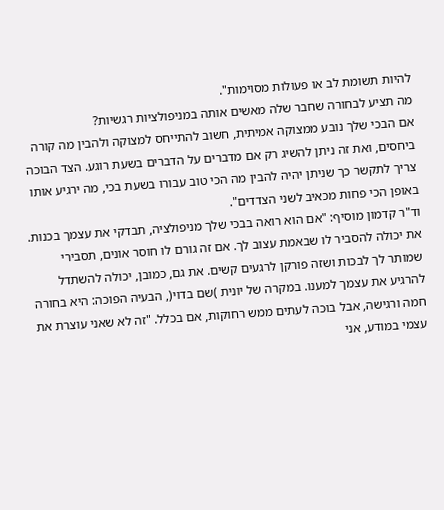להיות תשומת לב או פעולות מסוימות".
מה תציע לבחורה שחבר שלה מאשים אותה במניפולציות רגשיות?
אם הבכי שלך נובע ממצוקה אמיתית, חשוב להתייחס למצוקה ולהבין מה קורה ביחסים, ואת זה ניתן להשיג רק אם מדברים על הדברים בשעת רוגע. הצד הבוכה צריך לתקשר כך שניתן יהיה להבין מה הכי טוב עבורו בשעת בכי, מה ירגיע אותו באופן הכי פחות מכאיב לשני הצדדים".
וד"ר קדמון מוסיף: "אם הוא רואה בבכי שלך מניפולציה, תבדקי את עצמך בכנות. את יכולה להסביר לו שבאמת עצוב לך. אם זה גורם לו חוסר אונים, תסבירי שמותר לך לבכות ושזה פורקן לרגעים קשים. את גם, כמובן, יכולה להשתדל להרגיע את עצמך למענו. במקרה של יונית )שם בדוי(, הבעיה הפוכה: היא בחורה חמה ורגישה, אבל בוכה לעתים ממש רחוקות, אם בכלל. "זה לא שאני עוצרת את עצמי במודע, אני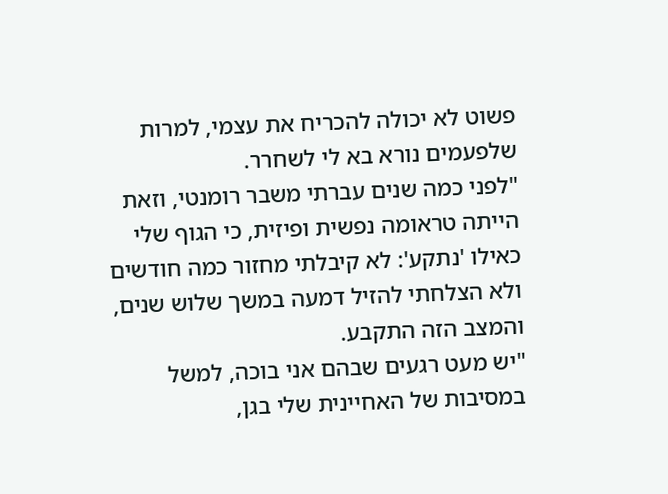פשוט לא יכולה להכריח את עצמי, למרות שלפעמים נורא בא לי לשחרר.
"לפני כמה שנים עברתי משבר רומנטי, וזאת הייתה טראומה נפשית ופיזית, כי הגוף שלי כאילו 'נתקע': לא קיבלתי מחזור כמה חודשים ולא הצלחתי להזיל דמעה במשך שלוש שנים, והמצב הזה התקבע.
"יש מעט רגעים שבהם אני בוכה, למשל במסיבות של האחיינית שלי בגן,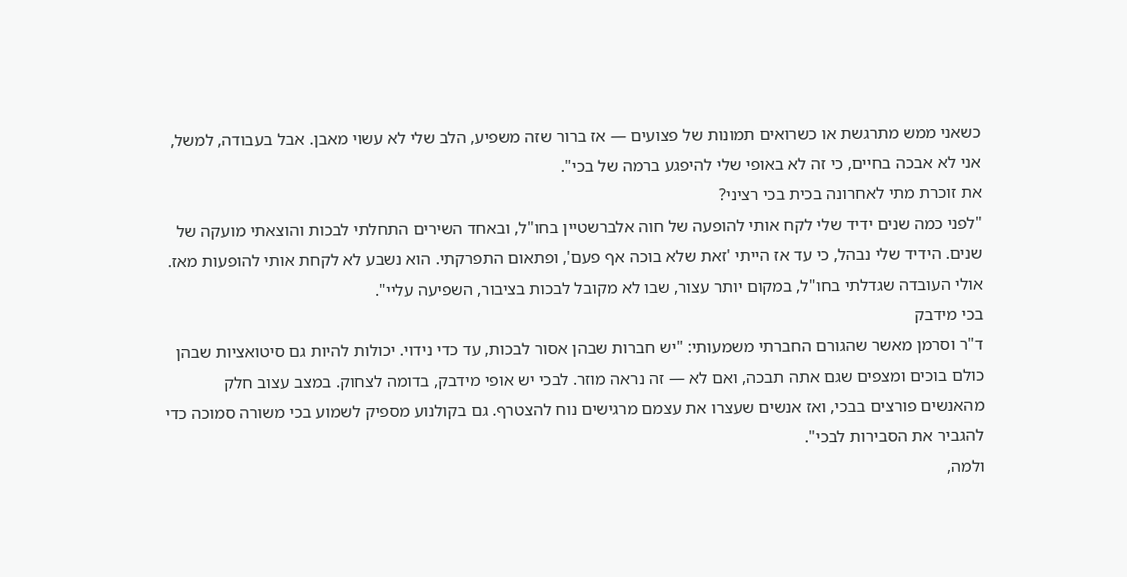כשאני ממש מתרגשת או כשרואים תמונות של פצועים — אז ברור שזה משפיע, הלב שלי לא עשוי מאבן. אבל בעבודה, למשל, אני לא אבכה בחיים, כי זה לא באופי שלי להיפגע ברמה של בכי".
את זוכרת מתי לאחרונה בכית בכי רציני?
"לפני כמה שנים ידיד שלי לקח אותי להופעה של חוה אלברשטיין בחו"ל, ובאחד השירים התחלתי לבכות והוצאתי מועקה של שנים. הידיד שלי נבהל, כי עד אז הייתי 'זאת שלא בוכה אף פעם', ופתאום התפרקתי. הוא נשבע לא לקחת אותי להופעות מאז. אולי העובדה שגדלתי בחו"ל, במקום יותר עצור, שבו לא מקובל לבכות בציבור, השפיעה עליי".
בכי מידבק
ד"ר וסרמן מאשר שהגורם החברתי משמעותי: "יש חברות שבהן אסור לבכות, עד כדי נידוי. יכולות להיות גם סיטואציות שבהן כולם בוכים ומצפים שגם אתה תבכה, ואם לא — זה נראה מוזר. לבכי יש אופי מידבק, בדומה לצחוק. במצב עצוב חלק מהאנשים פורצים בבכי, ואז אנשים שעצרו את עצמם מרגישים נוח להצטרף. גם בקולנוע מספיק לשמוע בכי משורה סמוכה כדי להגביר את הסבירות לבכי".
ולמה,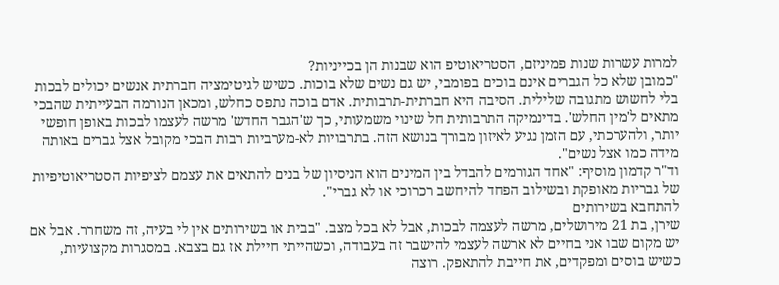למרות עשרות שנות פמיניזם, הסטריאוטיפ הוא שבנות הן בכייניות?
"כמובן שלא כל הגברים אינם בוכים בפומבי, יש גם נשים שלא בוכות. כשיש לגיטימציה חברתית אנשים יכולים לבכות בלי לחשוש מתגובה שלילית. הסיבה היא חברתית-תרבותית. אדם בוכה נתפס כחלש, ומכאן הנורמה הבעייתית שהבכי מתאים ל'מין החלש'. בדינמיקה התרבותית חל שינוי משמעותי, כך ש'הגבר החדש' מרשה לעצמו לבכות באופן חופשי יותר, ולהערכתי, עם הזמן נגיע לאיזון מבורך בנושא הזה. בתרבויות לא-מערביות רבות הבכי מקובל אצל גברים באותה מידה כמו אצל נשים".
וד"ר קדמון מוסיף: "אחד הגורמים להבדל בין המינים הוא הניסיון של בנים להתאים את עצמם לציפיות הסטריאוטיפיות של גבריות מאופקת ובשילוב הפחד להיחשב רכרוכי או לא גברי".
להתחבא בשירותים
שירן, בת 21 מירושלים, מרשה לעצמה לבכות, אבל לא בכל מצב. "בבית או בשירותים אין לי בעיה, זה משחרר. אבל אם יש מקום שבו אני בחיים לא ארשה לעצמי להישבר זה בעבודה, וכשהייתי חיילת אז גם בצבא. במסגרות מקצועיות, כשיש בוסים ומפקדים, את חייבת להתאפק. רוצה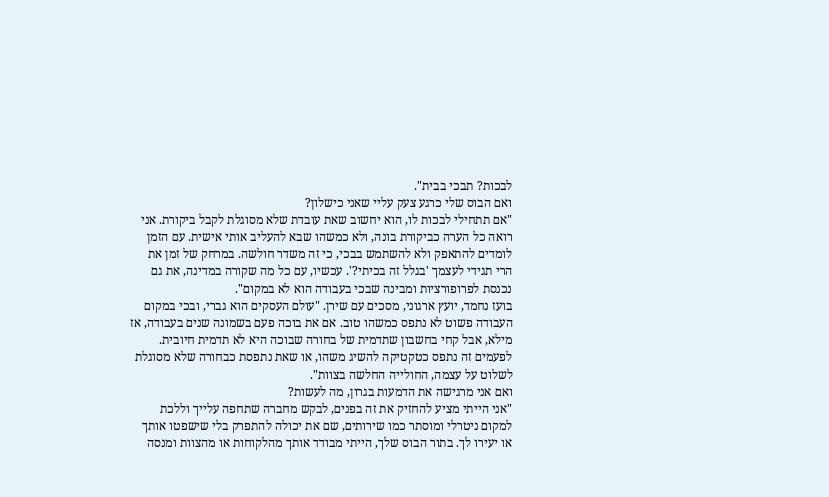לבכות? תבכי בבית".
ואם הבוס שלי כרגע צעק עליי שאני כישלון?
"אם תתחילי לבכות לו, הוא יחשוב שאת עובדת שלא מסוגלת לקבל ביקורת. אני רואה כל הערה כביקורת בונה, ולא כמשהו שבא להעליב אותי אישית. עם הזמן לומדים להתאפק ולא להשתמש בבכי, כי זה משדר חולשה. במרחק של זמן את הרי תגידי לעצמך 'בגלל זה בכיתי?'. עכשיו, עם כל מה שקורה במדינה, את גם נכנסת לפרופורציות ומבינה שבכי בעבודה הוא לא במקום".
בועז נחמד, יועץ ארגוני, מסכים עם שירן. "עולם העסקים הוא גברי, ובכי במקום העבודה פשוט לא נתפס כמשהו טוב. אם את בוכה פעם בשמונה שנים בעבודה, אז מילא, אבל קחי בחשבון שתדמית של בחורה שבוכה היא לא תדמית חיובית. לפעמים זה נתפס כטקטיקה להשיג משהו, או שאת נתפסת כבחורה שלא מסוגלת לשלוט על עצמה, החולייה החלשה בצוות".
ואם אני מרגישה את הדמעות בגרון, מה לעשות?
"אני הייתי מציע להחזיק את זה בפנים, לבקש מחברה שתחפה עלייך וללכת למקום ניטרלי ומוסתר כמו שירותים, שם את יכולה להתפרק בלי שישפטו אותך או יעירו לך. בתור הבוס שלך, הייתי מבודד אותך מהלקוחות או מהצוות ומנסה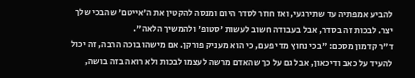להביע אמפתיה עד שתירגעי, ואז חוזר לסדר היום ומנסה להקטין את ה'אייטם' שהבכי שלך יצר. לבכות זה בסדר, אבל בעבודה חשוב לעשות 'סטופ' ולהמשיך הלאה".
ד"ר קדמון מסכם: "בכי נחוץ מדי פעם, כי הוא מעניק פורקן. אם מישהו בוכה הרבה, זה יכול להעיד על כאב ודיכאון, אבל גם על כך שהאדם מרשה לעצמו לבכות ולא רואה בזה בושה,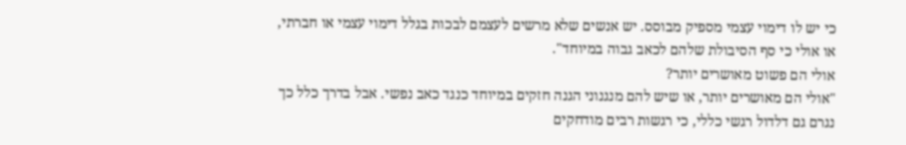כי יש לו דימוי עצמי מספיק מבוסס. יש אנשים שלא מרשים לעצמם לבכות בגלל דימוי עצמי או חברתי, או אולי כי סף הסיבולת שלהם לכאב גבוה במיוחד".
אולי הם פשוט מאושרים יותר?
"אולי הם מאושרים יותר, או שיש להם מנגנוני הגנה חזקים במיוחד כנגד כאב נפשי. אבל בדרך כלל כך נגרם גם דלדול רגשי כללי, כי רגשות רבים מודחקים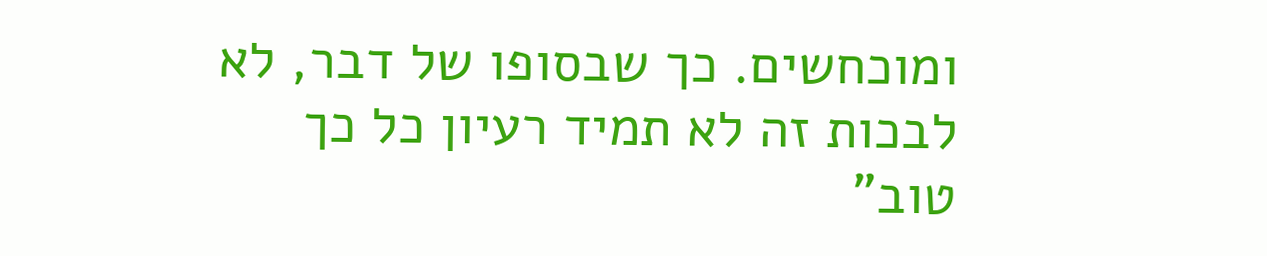ומוכחשים. כך שבסופו של דבר, לא לבכות זה לא תמיד רעיון כל כך טוב"